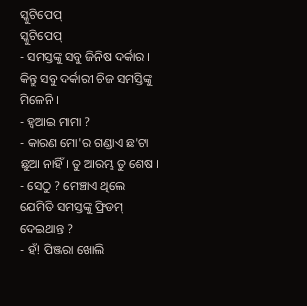ସ୍କୁଟିପେପ୍
ସ୍କୁଟିପେପ୍
- ସମସ୍ତଙ୍କୁ ସବୁ ଜିନିଷ ଦର୍କାର । କିନ୍ତୁ ସବୁ ଦର୍କାରୀ ଚିଜ ସମସ୍ତିଙ୍କୁ ମିଳେନି ।
- ହ୍ୱଆଇ ମାମା ?
- କାରଣ ମୋ'ର ଗଣ୍ଡାଏ ଛ'ଟା ଛୁଆ ନାହିଁ। ତୁ ଆରମ୍ଭ ତୁ ଶେଷ ।
- ସେଠୁ ? ମେଞ୍ଚାଏ ଥିଲେ ଯେମିତି ସମସ୍ତଙ୍କୁ ଫ୍ରିଡମ୍ ଦେଇଥାନ୍ତ ?
- ହଁ! ପିଞ୍ଜରା ଖୋଲି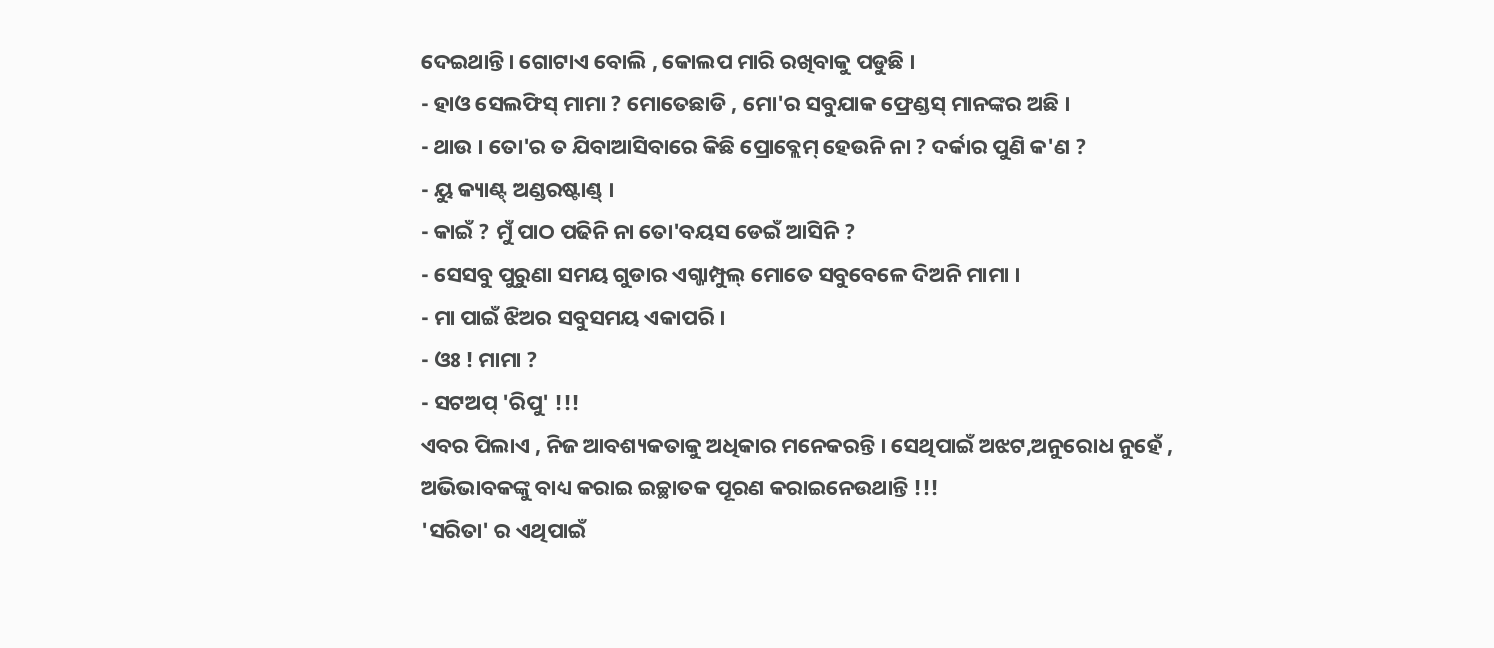ଦେଇଥାନ୍ତି। ଗୋଟାଏ ବୋଲି , କୋଲପ ମାରି ରଖିବାକୁ ପଡୁଛି ।
- ହାଓ ସେଲଫିସ୍ ମାମା ? ମୋତେଛାଡି , ମୋ'ର ସବୁଯାକ ଫ୍ରେଣ୍ଡସ୍ ମାନଙ୍କର ଅଛି ।
- ଥାଉ । ତୋ'ର ତ ଯିବାଆସିବାରେ କିଛି ପ୍ରୋବ୍ଲେମ୍ ହେଉନି ନା ? ଦର୍କାର ପୁଣି କ'ଣ ?
- ୟୁ କ୍ୟାଣ୍ଟ୍ ଅଣ୍ଡରଷ୍ଟାଣ୍ଡ୍ ।
- କାଇଁ ? ମୁଁ ପାଠ ପଢିନି ନା ତୋ'ବୟସ ଡେଇଁ ଆସିନି ?
- ସେସବୁ ପୁରୁଣା ସମୟ ଗୁଡାର ଏଗ୍ଜାମ୍ପୁଲ୍ ମୋତେ ସବୁବେଳେ ଦିଅନି ମାମା ।
- ମା ପାଇଁ ଝିଅର ସବୁସମୟ ଏକାପରି ।
- ଓଃ ! ମାମା ?
- ସଟଅପ୍ 'ରିପୁ' !!!
ଏବର ପିଲାଏ , ନିଜ ଆବଶ୍ୟକତାକୁ ଅଧିକାର ମନେକରନ୍ତି । ସେଥିପାଇଁ ଅଝଟ,ଅନୁରୋଧ ନୁହେଁ , ଅଭିଭାବକଙ୍କୁ ବାଧ୍ୟ କରାଇ ଇଚ୍ଛାତକ ପୂରଣ କରାଇନେଉଥାନ୍ତି !!!
'ସରିତା' ର ଏଥିପାଇଁ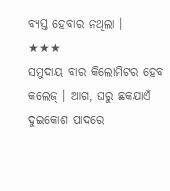ବ୍ୟସ୍ତ ହେବାର ନଥିଲା ।
★★★
ସମୁଦାୟ ବାର କିଲୋମିଟର ହେବ କଲେଜ୍ । ଆଗ, ଘରୁ ଛକଯାଏଁ ଦୁଇକୋଶ ପାଦରେ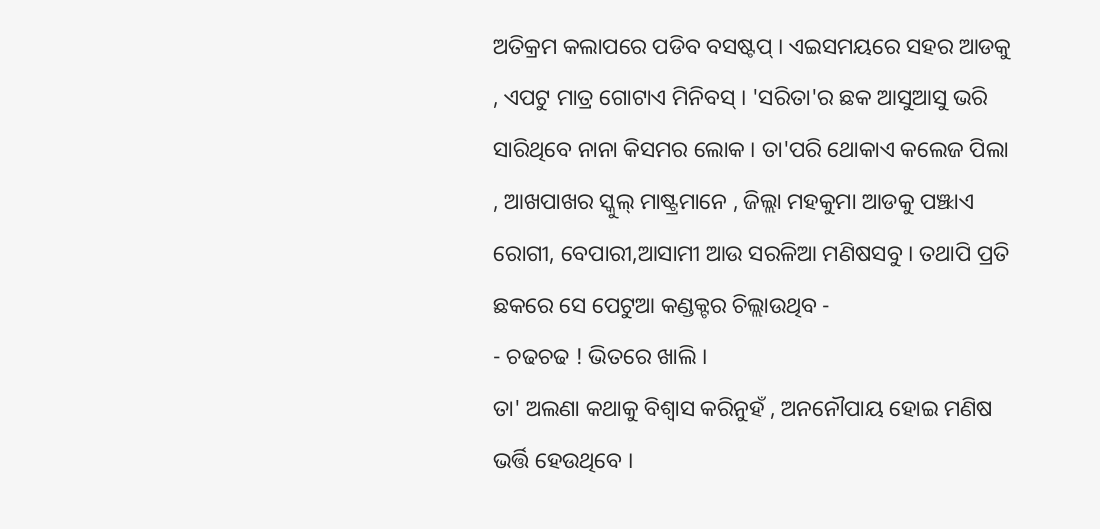ଅତିକ୍ରମ କଲାପରେ ପଡିବ ବସଷ୍ଟପ୍ । ଏଇସମୟରେ ସହର ଆଡକୁ , ଏପଟୁ ମାତ୍ର ଗୋଟାଏ ମିନିବସ୍ । 'ସରିତା'ର ଛକ ଆସୁଆସୁ ଭରି ସାରିଥିବେ ନାନା କିସମର ଲୋକ । ତା'ପରି ଥୋକାଏ କଲେଜ ପିଲା , ଆଖପାଖର ସ୍କୁଲ୍ ମାଷ୍ଟ୍ରମାନେ , ଜିଲ୍ଲା ମହକୁମା ଆଡକୁ ପଞ୍ଝାଏ ରୋଗୀ, ବେପାରୀ,ଆସାମୀ ଆଉ ସରଳିଆ ମଣିଷସବୁ । ତଥାପି ପ୍ରତି ଛକରେ ସେ ପେଟୁଆ କଣ୍ଡକ୍ଟର ଚିଲ୍ଲାଉଥିବ -
- ଚଢଚଢ ! ଭିତରେ ଖାଲି ।
ତା' ଅଲଣା କଥାକୁ ବିଶ୍ବାସ କରିନୁହଁ , ଅନନୌପାୟ ହୋଇ ମଣିଷ ଭର୍ତ୍ତି ହେଉଥିବେ ।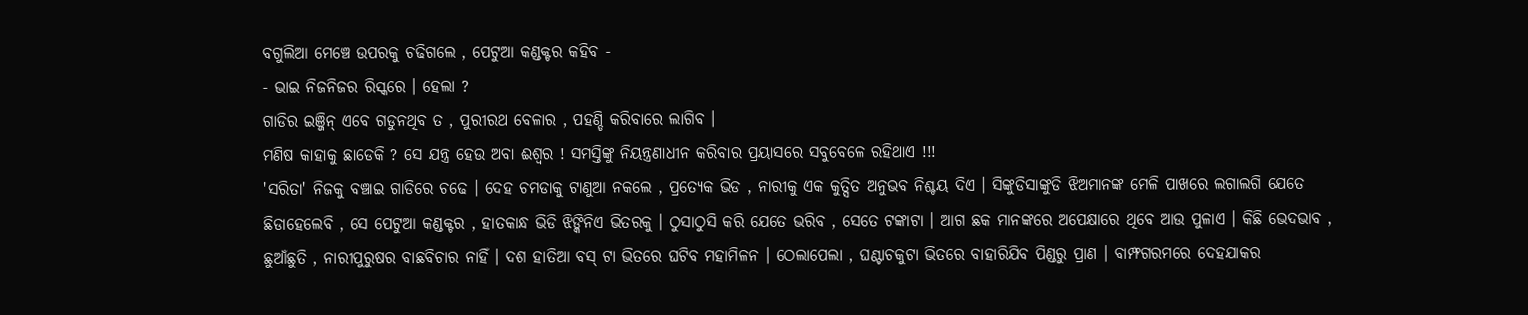ବଗୁଲିଆ ମେଞ୍ଚେ ଉପରକୁ ଚଢିଗଲେ , ପେଟୁଆ କଣ୍ଡକ୍ଟର କହିବ -
- ଭାଇ ନିଜନିଜର ରିସ୍କରେ । ହେଲା ?
ଗାଡିର ଇଞ୍ଜିନ୍ ଏବେ ଗଡୁନଥିବ ତ , ପୁରୀରଥ ବେଳାର , ପହଣ୍ଡି କରିବାରେ ଲାଗିବ ।
ମଣିଷ କାହାକୁ ଛାଡେକି ? ସେ ଯନ୍ତ୍ର ହେଉ ଅବା ଈଶ୍ୱର ! ସମସ୍ତିଙ୍କୁ ନିୟନ୍ତ୍ରଣାଧୀନ କରିବାର ପ୍ରୟାସରେ ସବୁବେଳେ ରହିଥାଏ !!!
'ସରିତା' ନିଜକୁ ବଞ୍ଚାଇ ଗାଡିରେ ଚଢେ । ଦେହ ଚମଡାକୁ ଟାଣୁଆ ନକଲେ , ପ୍ରତ୍ୟେକ ଭିଡ , ନାରୀକୁ ଏକ କୁତ୍ସିତ ଅନୁଭବ ନିଶ୍ଚୟ ଦିଏ । ସିଙ୍କୁଡିସାଙ୍କୁଡି ଝିଅମାନଙ୍କ ମେଳି ପାଖରେ ଲଗାଲଗି ଯେତେ ଛିଡାହେଲେବି , ସେ ପେଟୁଆ କଣ୍ଡକ୍ଟର , ହାତକାନ୍ଧ ଭିଡି ଝିଙ୍କିନିଏ ଭିତରକୁ । ଠୁସାଠୁସି କରି ଯେତେ ଭରିବ , ସେତେ ଟଙ୍କାଟା । ଆଗ ଛକ ମାନଙ୍କରେ ଅପେକ୍ଷାରେ ଥିବେ ଆଉ ପୁଳାଏ । କିଛି ଭେଦଭାବ , ଛୁଆଁଛୁତି , ନାରୀପୁରୁଷର ବାଛବିଚାର ନାହିଁ । ଦଶ ହାତିଆ ବସ୍ ଟା ଭିତରେ ଘଟିବ ମହାମିଳନ । ଠେଲାପେଲା , ଘଣ୍ଟାଚକୁଟା ଭିତରେ ବାହାରିଯିବ ପିଣ୍ଡରୁ ପ୍ରାଣ । ବାମ୍ଫଗରମରେ ଦେହଯାକର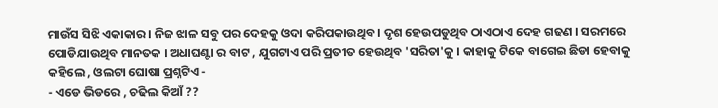ମାଉଁସ ସିଝି ଏକାକାର । ନିଜ ଝାଳ ସବୁ ପର ଦେହକୁ ଓଦା କରିପକାଉଥିବ । ଦୃଶ ହେଉପଡୁଥିବ ଠାଏଠାଏ ଦେହ ଗଢଣ । ସରମରେ ପୋଡିଯାଉଥିବ ମାନତକ । ଅଧାଘଣ୍ଟା ର ବାଟ , ଯୁଗଟାଏ ପରି ପ୍ରତୀତ ହେଉଥିବ 'ସରିତା'କୁ । କାହାକୁ ଟିକେ ବାଗେଇ ଛିଡା ହେବାକୁ କହିଲେ , ଓଲଟା ଘୋଷା ପ୍ରଶ୍ନଟିଏ -
- ଏଡେ ଭିଡରେ , ଚଢିଲ କିଆଁ ??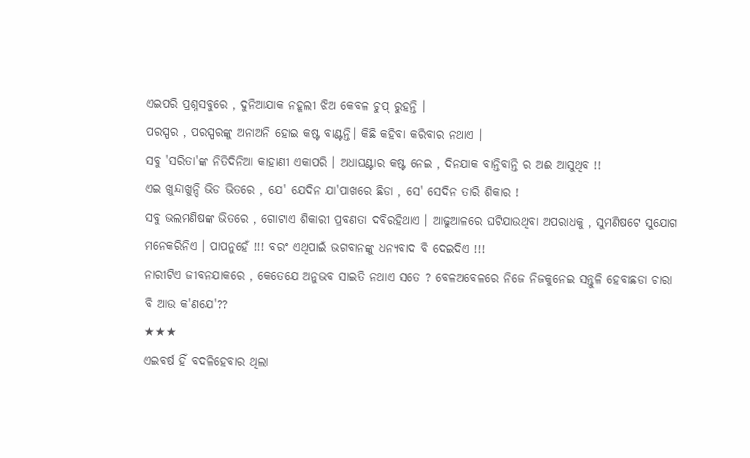ଏଇପରି ପ୍ରଶ୍ନସବୁରେ , ଦୁନିଆଯାକ ନହୂଲୀ ଝିଅ କେବଳ ଚୁପ୍ ରୁହନ୍ତି ।
ପରସ୍ପର , ପରସ୍ପରଙ୍କୁ ଅନାଅନି ହୋଇ କଷ୍ଟ ବାଣ୍ଟନ୍ତି। କିଛି କହିବା କରିବାର ନଥାଏ ।
ସବୁ 'ସରିତା'ଙ୍କ ନିତିଦିନିଆ କାହାଣୀ ଏକାପରି । ଅଧାଘଣ୍ଟାର କଷ୍ଟ ନେଇ , ଦିନଯାକ ବାନ୍ତିବାନ୍ତି ର ଅଈ ଆସୁଥିବ !!
ଏଇ ଖୁନ୍ଦାଖୁନ୍ଦି ଭିଡ ଭିତରେ , ଯେ' ଯେଦିନ ଯା'ପାଖରେ ଛିଡା , ସେ' ସେଦିନ ତାରି ଶିକାର !
ସବୁ ଭଲମଣିଷଙ୍କ ଭିତରେ , ଗୋଟାଏ ଶିକାରୀ ପ୍ରବଣତା ଦବିରହିଥାଏ । ଆଢୁଆଳରେ ଘଟିଯାଉଥିବା ଅପରାଧକୁ , ସୁମଣିଷଟେ ସୁଯୋଗ ମନେକରିନିଏ । ପାପନୁହେଁ !!! ବରଂ ଏଥିପାଇଁ ଭଗବାନଙ୍କୁ ଧନ୍ୟବାଦ ବି ଦେଇଦିଏ !!!
ନାରୀଟିଏ ଜୀବନଯାକରେ , କେତେଯେ ଅନୁଭବ ସାଇତି ନଥାଏ ସତେ ? ବେଳଅବେଳରେ ନିଜେ ନିଜକୁନେଇ ସନ୍ତୁଳି ହେବାଛଡା ଚାରା ବି ଆଉ କ'ଣଯେ'??
★★★
ଏଇବର୍ଷ ହିଁ ବଦଳିହେବାର ଥିଲା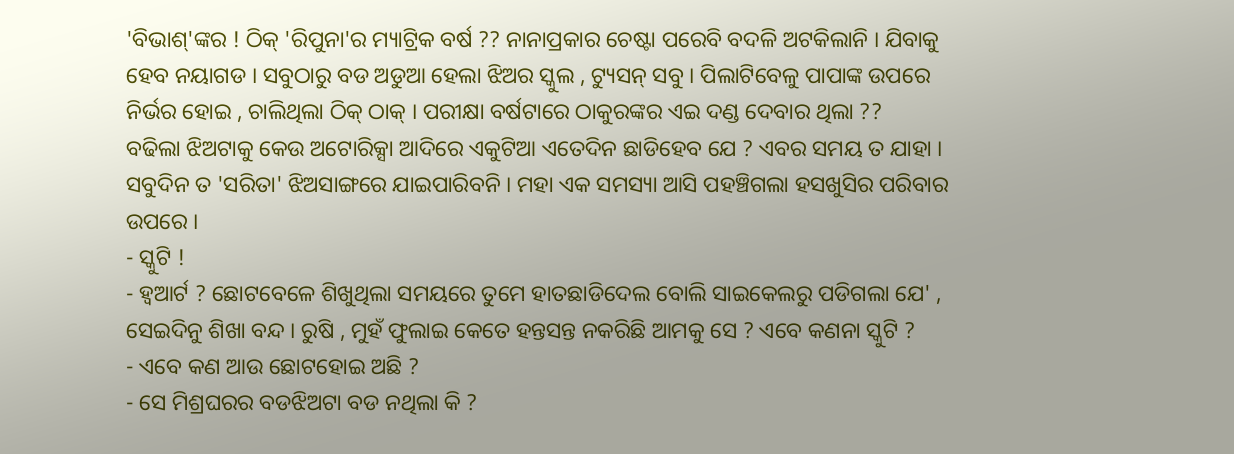'ବିଭାଶ୍'ଙ୍କର ! ଠିକ୍ 'ରିପୁନା'ର ମ୍ୟାଟ୍ରିକ ବର୍ଷ ?? ନାନାପ୍ରକାର ଚେଷ୍ଟା ପରେବି ବଦଳି ଅଟକିଲାନି । ଯିବାକୁ ହେବ ନୟାଗଡ । ସବୁଠାରୁ ବଡ ଅଡୁଆ ହେଲା ଝିଅର ସ୍କୁଲ , ଟ୍ୟୁସନ୍ ସବୁ । ପିଲାଟିବେଳୁ ପାପାଙ୍କ ଉପରେ ନିର୍ଭର ହୋଇ , ଚାଲିଥିଲା ଠିକ୍ ଠାକ୍ । ପରୀକ୍ଷା ବର୍ଷଟାରେ ଠାକୁରଙ୍କର ଏଇ ଦଣ୍ଡ ଦେବାର ଥିଲା ??
ବଢିଲା ଝିଅଟାକୁ କେଉ ଅଟୋରିକ୍ସା ଆଦିରେ ଏକୁଟିଆ ଏତେଦିନ ଛାଡିହେବ ଯେ ? ଏବର ସମୟ ତ ଯାହା । ସବୁଦିନ ତ 'ସରିତା' ଝିଅସାଙ୍ଗରେ ଯାଇପାରିବନି । ମହା ଏକ ସମସ୍ୟା ଆସି ପହଞ୍ଚିଗଲା ହସଖୁସିର ପରିବାର ଉପରେ ।
- ସ୍କୁଟି !
- ହ୍ୱଆର୍ଟ ? ଛୋଟବେଳେ ଶିଖୁଥିଲା ସମୟରେ ତୁମେ ହାତଛାଡିଦେଲ ବୋଲି ସାଇକେଲରୁ ପଡିଗଲା ଯେ' , ସେଇଦିନୁ ଶିଖା ବନ୍ଦ । ରୁଷି , ମୁହଁ ଫୁଲାଇ କେତେ ହନ୍ତସନ୍ତ ନକରିଛି ଆମକୁ ସେ ? ଏବେ କଣନା ସ୍କୁଟି ?
- ଏବେ କଣ ଆଉ ଛୋଟହୋଇ ଅଛି ?
- ସେ ମିଶ୍ରଘରର ବଡଝିଅଟା ବଡ ନଥିଲା କି ?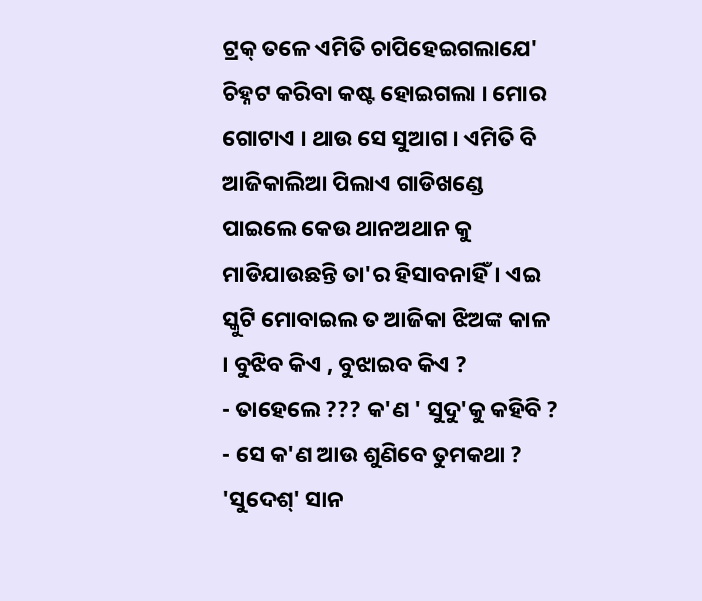ଟ୍ରକ୍ ତଳେ ଏମିତି ଚାପିହେଇଗଲାଯେ' ଚିହ୍ନଟ କରିବା କଷ୍ଟ ହୋଇଗଲା । ମୋର ଗୋଟାଏ । ଥାଉ ସେ ସୁଆଗ । ଏମିତି ବି ଆଜିକାଲିଆ ପିଲାଏ ଗାଡିଖଣ୍ଡେ ପାଇଲେ କେଉ ଥାନଅଥାନ କୁ ମାଡିଯାଉଛନ୍ତି ତା'ର ହିସାବନାହିଁ। ଏଇ ସ୍କୁଟି ମୋବାଇଲ ତ ଆଜିକା ଝିଅଙ୍କ କାଳ । ବୁଝିବ କିଏ , ବୁଝାଇବ କିଏ ?
- ତାହେଲେ ??? କ'ଣ ' ସୁଦୁ'କୁ କହିବି ?
- ସେ କ'ଣ ଆଉ ଶୁଣିବେ ତୁମକଥା ?
'ସୁଦେଶ୍' ସାନ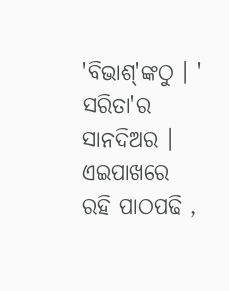'ବିଭାଶ୍'ଙ୍କଠୁ । ' ସରିତା'ର ସାନଦିଅର । ଏଇପାଖରେ ରହି ପାଠପଢି ,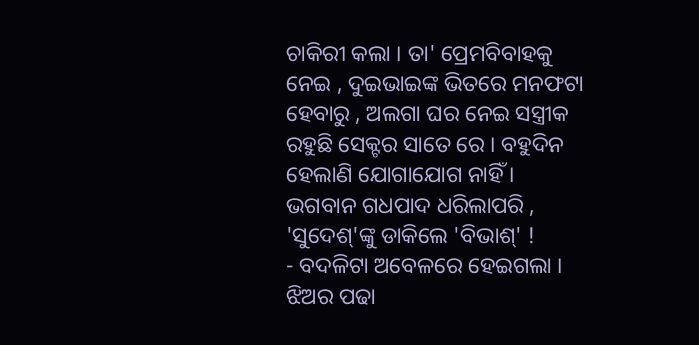ଚାକିରୀ କଲା । ତା' ପ୍ରେମବିବାହକୁ ନେଇ , ଦୁଇଭାଇଙ୍କ ଭିତରେ ମନଫଟା ହେବାରୁ , ଅଲଗା ଘର ନେଇ ସସ୍ତ୍ରୀକ ରହୁଛି ସେକ୍ଟର ସାତେ ରେ । ବହୁଦିନ ହେଲାଣି ଯୋଗାଯୋଗ ନାହିଁ । ଭଗବାନ ଗଧପାଦ ଧରିଲାପରି , 'ସୁଦେଶ୍'ଙ୍କୁ ଡାକିଲେ 'ବିଭାଶ୍' !
- ବଦଳିଟା ଅବେଳରେ ହେଇଗଲା । ଝିଅର ପଢା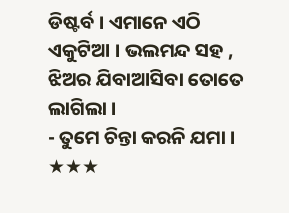ଡିଷ୍ଟର୍ବ । ଏମାନେ ଏଠି ଏକୁଟିଆ । ଭଲମନ୍ଦ ସହ , ଝିଅର ଯିବାଆସିବା ତୋତେ ଲାଗିଲା ।
- ତୁମେ ଚିନ୍ତା କରନି ଯମା ।
★★★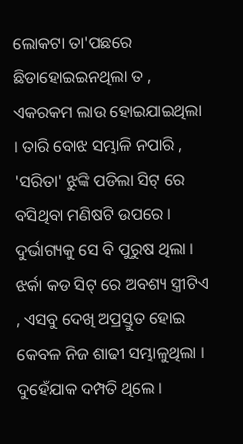ଲୋକଟା ତା'ପଛରେ ଛିଡାହୋଇଇନଥିଲା ତ , ଏକରକମ ଲାଉ ହୋଇଯାଇଥିଲା । ତାରି ବୋଝ ସମ୍ଭାଳି ନପାରି , 'ସରିତା' ଝୁଙ୍କି ପଡିଲା ସିଟ୍ ରେ ବସିଥିବା ମଣିଷଟି ଉପରେ । ଦୁର୍ଭାଗ୍ୟକୁ ସେ ବି ପୁରୁଷ ଥିଲା । ଝର୍କା କଡ ସିଟ୍ ରେ ଅବଶ୍ୟ ସ୍ତ୍ରୀଟିଏ , ଏସବୁ ଦେଖି ଅପ୍ରସ୍ତୁତ ହୋଇ କେବଳ ନିଜ ଶାଢୀ ସମ୍ଭାଳୁଥିଲା । ଦୁହେଁଯାକ ଦମ୍ପତି ଥିଲେ ।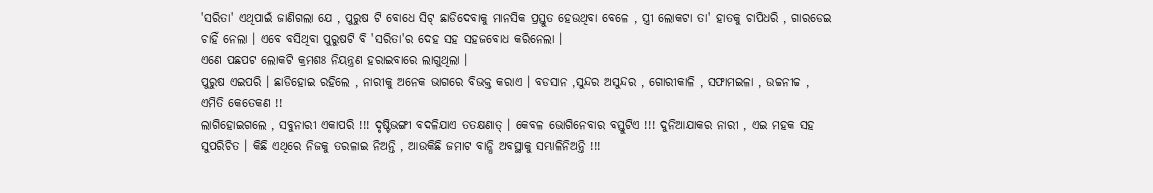'ସରିତା' ଏଥିପାଇଁ ଜାଣିଗଲା ଯେ , ପୁରୁଷ ଟି ବୋଧେ ସିଟ୍ ଛାଡିଦେବାକୁ ମାନସିକ ପ୍ରସ୍ତୁତ ହେଉଥିବା ବେଳେ , ସ୍ତ୍ରୀ ଲୋକଟା ତା' ହାତକୁ ଚାପିଧରି , ଗାରଡେଇ ଚାହିଁ ନେଲା । ଏବେ ବସିଥିବା ପୁରୁଷଟି ବି 'ସରିତା'ର ଦେହ ସହ ସହଜବୋଧ କରିନେଲା ।
ଏଣେ ପଛପଟ ଲୋକଟି କ୍ରମଶଃ ନିୟନ୍ତ୍ରଣ ହରାଇବାରେ ଲାଗୁଥିଲା ।
ପୁରୁଷ ଏଇପରି । ଛାଡିହୋଇ ରହିଲେ , ନାରୀକୁ ଅନେକ ଭାଗରେ ବିଭକ୍ତ କରାଏ । ବଡସାନ ,ସୁନ୍ଦର ଅସୁନ୍ଦର , ଗୋରୀକାଳି , ସଫାମଇଳା , ଉଚ୍ଚନୀଚ୍ଚ , ଏମିତି କେତେକଣ !!
ଲାଗିହୋଇଗଲେ , ସବୁନାରୀ ଏକାପରି !!! ଦୃଷ୍ଟିଭଙ୍ଗୀ ବଦଳିଯାଏ ତତକ୍ଷଣାତ୍ । କେବଳ ଭୋଗିନେବାର ବସ୍ତୁଟିଏ !!! ଦୁନିଆଯାକର ନାରୀ , ଏଇ ମହକ ସହ ସୁପରିଚିତ । କିଛି ଏଥିରେ ନିଜକୁ ତରଳାଇ ନିଅନ୍ତି , ଆଉକିଛି ଜମାଟ ବାନ୍ଧି ଅବସ୍ଥାକୁ ସମ୍ଭାଳିନିଅନ୍ତି !!!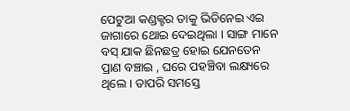ପେଟୁଆ କଣ୍ଡକ୍ଟର ତାକୁ ଭିଡିନେଇ ଏଇ ଜାଗାରେ ଥୋଇ ଦେଇଥିଲା । ସାଙ୍ଗ ମାନେ ବସ୍ ଯାକ ଛିନଛତ୍ର ହୋଇ ଯେନତେନ ପ୍ରାଣ ବଞ୍ଚାଇ , ଘରେ ପହଞ୍ଚିବା ଲକ୍ଷ୍ୟରେ ଥିଲେ । ତାପରି ସମସ୍ତେ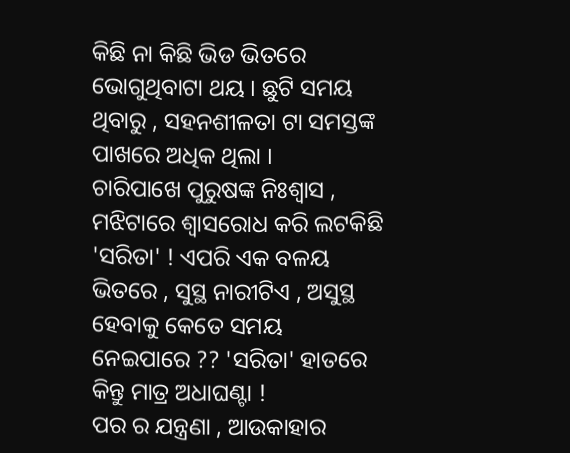କିଛି ନା କିଛି ଭିଡ ଭିତରେ ଭୋଗୁଥିବାଟା ଥୟ । ଛୁଟି ସମୟ ଥିବାରୁ , ସହନଶୀଳତା ଟା ସମସ୍ତଙ୍କ ପାଖରେ ଅଧିକ ଥିଲା ।
ଚାରିପାଖେ ପୁରୁଷଙ୍କ ନିଃଶ୍ବାସ , ମଝିଟାରେ ଶ୍ୱାସରୋଧ କରି ଲଟକିଛି 'ସରିତା' ! ଏପରି ଏକ ବଳୟ ଭିତରେ , ସୁସ୍ଥ ନାରୀଟିଏ , ଅସୁସ୍ଥ ହେବାକୁ କେତେ ସମୟ ନେଇପାରେ ?? 'ସରିତା' ହାତରେ କିନ୍ତୁ ମାତ୍ର ଅଧାଘଣ୍ଟା !
ପର ର ଯନ୍ତ୍ରଣା , ଆଉକାହାର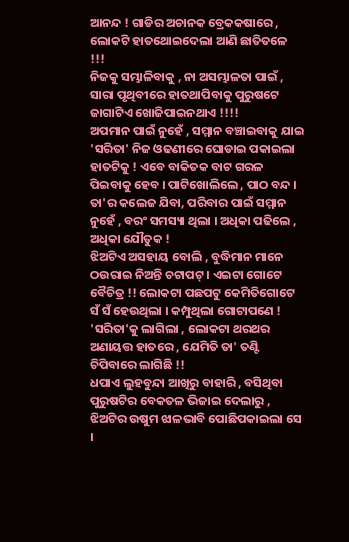ଆନନ୍ଦ ! ଗାଡିର ଅଚାନକ ବ୍ରେକକଷାରେ , ଲୋକଟି ହାତଥୋଇଦେଲା ଆଣି ଛାତିତଳେ !!!
ନିଜକୁ ସମ୍ଭାଳିବାକୁ , ନା ଅସମ୍ଭାଳତା ପାଇଁ , ସାରା ପୃଥିବୀରେ ହାତଥାପିବାକୁ ପୁରୁଷଟେ ଜାଗାଟିଏ ଖୋଜିପାଇନଥାଏ !!!!
ଅପମାନ ପାଇଁ ନୁହେଁ , ସମ୍ମାନ ବଞ୍ଚାଇବାକୁ ଯାଇ 'ସରିତା' ନିଜ ଓଢଣୀରେ ଘୋଡାଇ ପକାଇଲା ହାତଟିକୁ ! ଏବେ ବାକିତକ ବାଟ ଗରଳ ପିଇବାକୁ ହେବ । ପାଟିଖୋଲିଲେ , ପାଠ ବନ୍ଦ । ତା'ର କଲେଜ ଯିବା, ପରିବାର ପାଇଁ ସମ୍ମାନ ନୁହେଁ , ବରଂ ସମସ୍ୟା ଥିଲା । ଅଧିକା ପଢିଲେ , ଅଧିକା ଯୌତୁକ !
ଝିଅଟିଏ ଅସହାୟ ବୋଲି , ବୁଦ୍ଧିମାନ ମାନେ ଠଉରାଇ ନିଅନ୍ତି ଚଟାପଟ୍ । ଏଇଟା ଗୋଟେ ବୈଚିତ୍ର !! ଲୋକଟା ପଛପଟୁ କେମିତିଗୋଟେ ସଁ ସଁ ହେଉଥିଲା । କମ୍ପୁଥିଲା ଗୋଟାପଣେ ! 'ସରିତା'କୁ ଲାଗିଲା , ଲୋକଟା ଥରଥର ଅଣାୟତ୍ତ ହାତରେ , ଯେମିତି ତା' ତଣ୍ଟି ଚିପିବାରେ ଲାଗିଛି !!
ଧପାଏ ଲୁହବୁନ୍ଦା ଆଖିରୁ ବାହାରି , ବସିଥିବା ପୁରୁଷଟିର ବେକତଳ ଭିଜାଇ ଦେଲାରୁ , ଝିଅଟିର ଉଷୁମ ଝାଳଭାବି ପୋଛିପକାଇଲା ସେ ।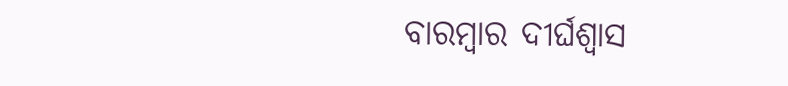ବାରମ୍ବାର ଦୀର୍ଘଶ୍ୱାସ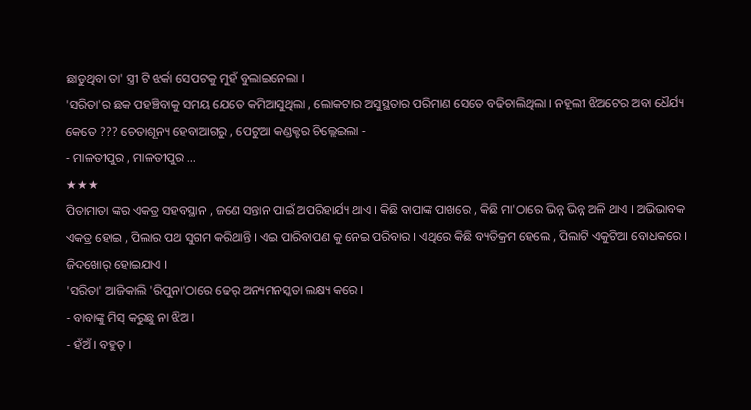ଛାଡୁଥିବା ତା' ସ୍ତ୍ରୀ ଟି ଝର୍କା ସେପଟକୁ ମୁହଁ ବୁଲାଇନେଲା ।
'ସରିତା'ର ଛକ ପହଞ୍ଚିବାକୁ ସମୟ ଯେତେ କମିଆସୁଥିଲା , ଲୋକଟାର ଅସୁସ୍ଥତାର ପରିମାଣ ସେତେ ବଢିଚାଲିଥିଲା । ନହୂଲୀ ଝିଅଟେର ଅବା ଧୈର୍ଯ୍ୟ କେତେ ??? ଚେତାଶୂନ୍ୟ ହେବାଆଗରୁ , ପେଟୁଆ କଣ୍ଡକ୍ଟର ଚିଲ୍ଲେଇଲା -
- ମାଳତୀପୁର , ମାଳତୀପୁର ...
★★★
ପିତାମାତା ଙ୍କର ଏକତ୍ର ସହବସ୍ଥାନ , ଜଣେ ସନ୍ତାନ ପାଇଁ ଅପରିହାର୍ଯ୍ୟ ଥାଏ । କିଛି ବାପାଙ୍କ ପାଖରେ , କିଛି ମା'ଠାରେ ଭିନ୍ନ ଭିନ୍ନ ଅଳି ଥାଏ । ଅଭିଭାବକ ଏକତ୍ର ହୋଇ , ପିଲାର ପଥ ସୁଗମ କରିଥାନ୍ତି । ଏଇ ପାରିବାପଣ କୁ ନେଇ ପରିବାର । ଏଥିରେ କିଛି ବ୍ୟତିକ୍ରମ ହେଲେ , ପିଲାଟି ଏକୁଟିଆ ବୋଧକରେ । ଜିଦଖୋର୍ ହୋଇଯାଏ ।
'ସରିତା' ଆଜିକାଲି 'ରିପୁନା'ଠାରେ ଢେର୍ ଅନ୍ୟମନସ୍କତା ଲକ୍ଷ୍ୟ କରେ ।
- ବାବାଙ୍କୁ ମିସ୍ କରୁଛୁ ନା ଝିଅ ।
- ହଁଅଁ । ବହୁତ୍ ।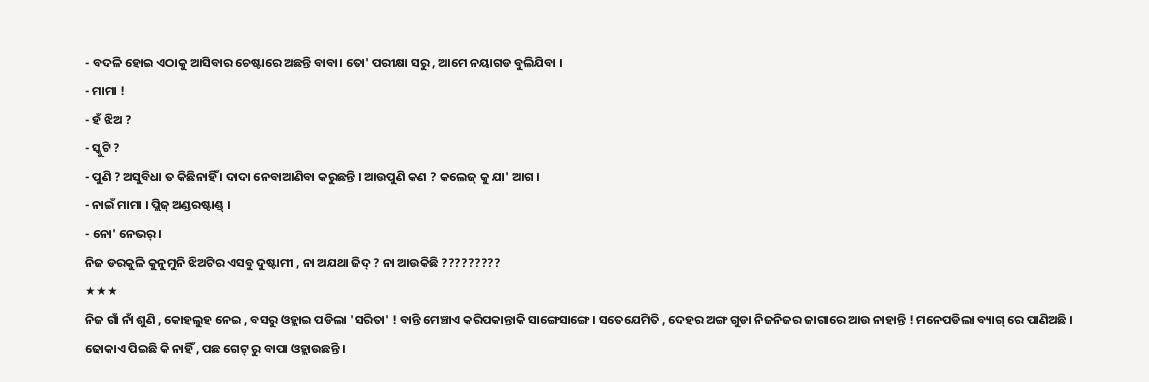- ବଦଳି ହୋଇ ଏଠାକୁ ଆସିବାର ଚେଷ୍ଟାରେ ଅଛନ୍ତି ବାବା। ତୋ' ପରୀକ୍ଷା ସରୁ , ଆମେ ନୟାଗଡ ବୁଲିଯିବା ।
- ମାମା !
- ହଁ ଝିଅ ?
- ସ୍କୁଟି ?
- ପୁଣି ? ଅସୁବିଧା ତ କିଛିନାହିଁ । ଦାଦା ନେବାଆଣିବା କରୁଛନ୍ତି । ଆଉପୁଣି କଣ ? କଲେଜ୍ କୁ ଯା' ଆଗ ।
- ନାଇଁ ମାମା । ପ୍ଲିଜ୍ ଅଣ୍ଡରଷ୍ଟାଣ୍ଡ୍ ।
- ନୋ' ନେଭର୍ ।
ନିଜ ଡରକୁଳି କୁନୁମୁନି ଝିଅଟିର ଏସବୁ ଦୁଷ୍ଟାମୀ , ନା ଅଯଥା ଜିଦ୍ ? ନା ଆଉକିଛି ?????????
★★★
ନିଜ ଗାଁ ନାଁ ଶୁଣି , କୋହଲୁହ ନେଇ , ବସରୁ ଓହ୍ଲାଇ ପଡିଲା 'ସରିତା' ! ବାନ୍ତି ମେଞ୍ଚାଏ କରିପକାନ୍ତାକି ସାଙ୍ଗେସାଙ୍ଗେ । ସତେଯେମିତି , ଦେହର ଅଙ୍ଗ ଗୁଡା ନିଜନିଜର ଜାଗାରେ ଆଉ ନାହାନ୍ତି ! ମନେପଡିଲା ବ୍ୟାଗ୍ ରେ ପାଣିଅଛି । ଢୋକାଏ ପିଇଛି କି ନାହିଁ , ପଛ ଗେଟ୍ ରୁ ବାପା ଓହ୍ଲାଉଛନ୍ତି ।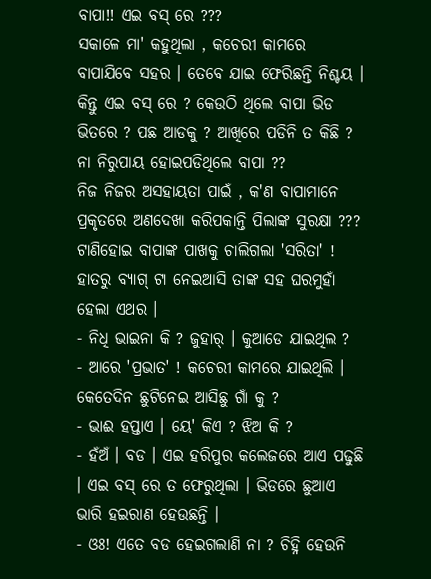ବାପା!! ଏଇ ବସ୍ ରେ ???
ସକାଳେ ମା' କହୁଥିଲା , କଚେରୀ କାମରେ ବାପାଯିବେ ସହର । ତେବେ ଯାଇ ଫେରିଛନ୍ତି ନିଶ୍ଚୟ । କିନ୍ତୁ ଏଇ ବସ୍ ରେ ? କେଉଠି ଥିଲେ ବାପା ଭିଡ ଭିତରେ ? ପଛ ଆଡକୁ ? ଆଖିରେ ପଡିନି ତ କିଛି ? ନା ନିରୁପାୟ ହୋଇପଡିଥିଲେ ବାପା ??
ନିଜ ନିଜର ଅସହାୟତା ପାଇଁ , କ'ଣ ବାପାମାନେ ପ୍ରକୃତରେ ଅଣଦେଖା କରିପକାନ୍ତି ପିଲାଙ୍କ ସୁରକ୍ଷା ??? ଟାଣିହୋଇ ବାପାଙ୍କ ପାଖକୁ ଚାଲିଗଲା 'ସରିତା' ! ହାତରୁ ବ୍ୟାଗ୍ ଟା ନେଇଆସି ତାଙ୍କ ସହ ଘରମୁହାଁ ହେଲା ଏଥର ।
- ନିଧି ଭାଇନା କି ? ଜୁହାର୍ । କୁଆଡେ ଯାଇଥିଲ ?
- ଆରେ 'ପ୍ରଭାତ' ! କଚେରୀ କାମରେ ଯାଇଥିଲି । କେତେଦିନ ଛୁଟିନେଇ ଆସିଛୁ ଗାଁ କୁ ?
- ଭାଈ ହପ୍ତାଏ । ୟେ' କିଏ ? ଝିଅ କି ?
- ହଁଅଁ । ବଡ । ଏଇ ହରିପୁର କଲେଜରେ ଆଏ ପଢୁଛି । ଏଇ ବସ୍ ରେ ତ ଫେରୁଥିଲା । ଭିଡରେ ଛୁଆଏ ଭାରି ହଇରାଣ ହେଉଛନ୍ତି ।
- ଓଃ! ଏତେ ବଡ ହେଇଗଲାଣି ନା ? ଚିହ୍ନି ହେଉନି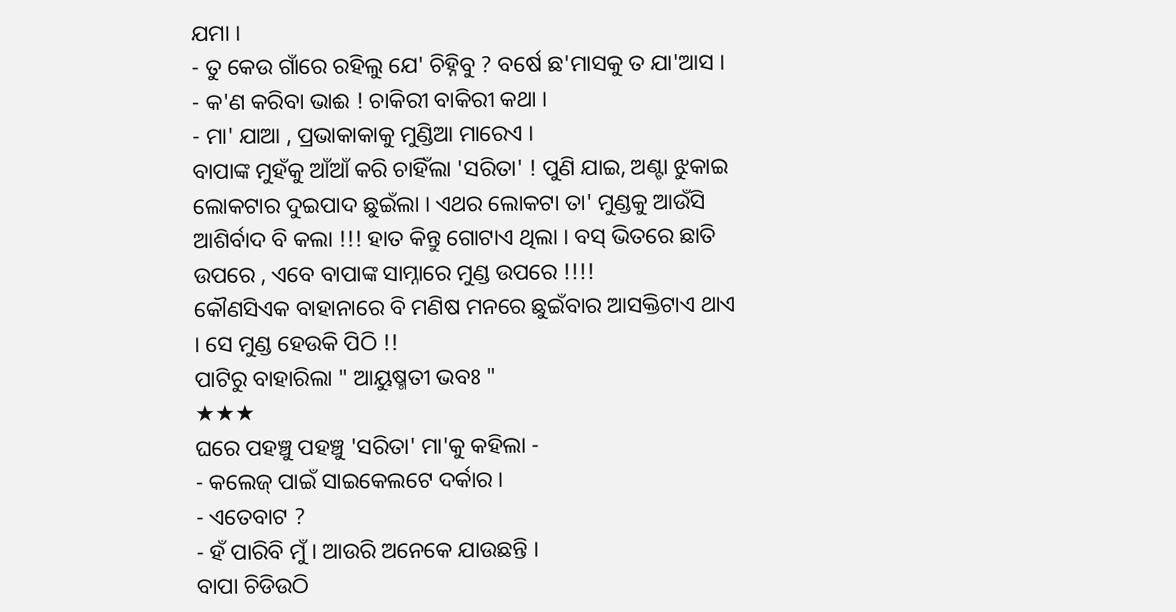ଯମା ।
- ତୁ କେଉ ଗାଁରେ ରହିଲୁ ଯେ' ଚିହ୍ନିବୁ ? ବର୍ଷେ ଛ'ମାସକୁ ତ ଯା'ଆସ ।
- କ'ଣ କରିବା ଭାଈ ! ଚାକିରୀ ବାକିରୀ କଥା ।
- ମା' ଯାଆ , ପ୍ରଭାକାକାକୁ ମୁଣ୍ଡିଆ ମାରେଏ ।
ବାପାଙ୍କ ମୁହଁକୁ ଆଁଆଁ କରି ଚାହିଁଲା 'ସରିତା' ! ପୁଣି ଯାଇ, ଅଣ୍ଟା ଝୁକାଇ ଲୋକଟାର ଦୁଇପାଦ ଛୁଇଁଲା । ଏଥର ଲୋକଟା ତା' ମୁଣ୍ଡକୁ ଆଉଁସି ଆଶିର୍ବାଦ ବି କଲା !!! ହାତ କିନ୍ତୁ ଗୋଟାଏ ଥିଲା । ବସ୍ ଭିତରେ ଛାତି ଉପରେ , ଏବେ ବାପାଙ୍କ ସାମ୍ନାରେ ମୁଣ୍ଡ ଉପରେ !!!!
କୌଣସିଏକ ବାହାନାରେ ବି ମଣିଷ ମନରେ ଛୁଇଁବାର ଆସକ୍ତିଟାଏ ଥାଏ । ସେ ମୁଣ୍ଡ ହେଉକି ପିଠି !!
ପାଟିରୁ ବାହାରିଲା " ଆୟୁଷ୍ମତୀ ଭବଃ "
★★★
ଘରେ ପହଞ୍ଚୁ ପହଞ୍ଚୁ 'ସରିତା' ମା'କୁ କହିଲା -
- କଲେଜ୍ ପାଇଁ ସାଇକେଲଟେ ଦର୍କାର ।
- ଏତେବାଟ ?
- ହଁ ପାରିବି ମୁଁ । ଆଉରି ଅନେକେ ଯାଉଛନ୍ତି ।
ବାପା ଚିଡିଉଠି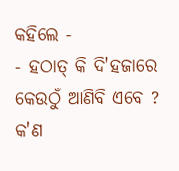କହିଲେ -
- ହଠାତ୍ କି ଦି'ହଜାରେ କେଉଠୁଁ ଆଣିବି ଏବେ ?
କ'ଣ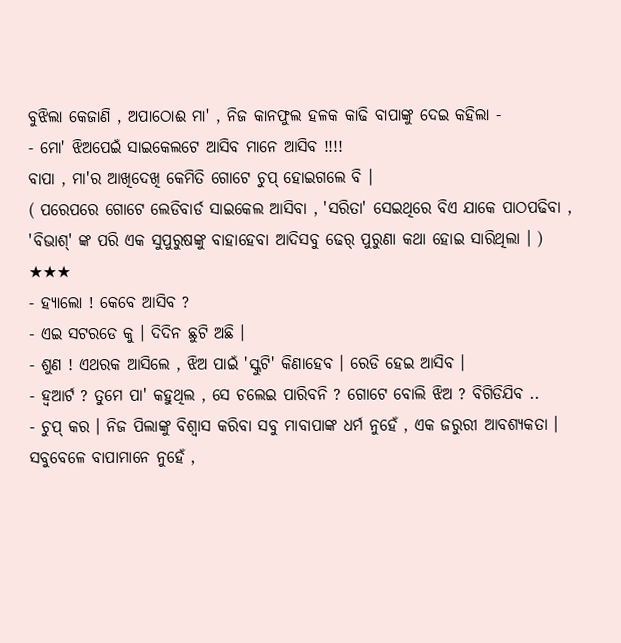ବୁଝିଲା କେଜାଣି , ଅପାଠୋଈ ମା' , ନିଜ କାନଫୁଲ ହଳକ କାଢି ବାପାଙ୍କୁ ଦେଇ କହିଲା -
- ମୋ' ଝିଅପେଇଁ ସାଇକେଲଟେ ଆସିବ ମାନେ ଆସିବ !!!!
ବାପା , ମା'ର ଆଖିଦେଖି କେମିତି ଗୋଟେ ଚୁପ୍ ହୋଇଗଲେ ବି ।
( ପରେପରେ ଗୋଟେ ଲେଡିବାର୍ଡ ସାଇକେଲ ଆସିବା , 'ସରିତା' ସେଇଥିରେ ବିଏ ଯାକେ ପାଠପଢିବା , 'ବିଭାଶ୍' ଙ୍କ ପରି ଏକ ସୁପୁରୁଷଙ୍କୁ ବାହାହେବା ଆଦିସବୁ ଢେର୍ ପୁରୁଣା କଥା ହୋଇ ସାରିଥିଲା । )
★★★
- ହ୍ୟାଲୋ ! କେବେ ଆସିବ ?
- ଏଇ ସଟରଡେ କୁ । ଦିଦିନ ଛୁଟି ଅଛି ।
- ଶୁଣ ! ଏଥରକ ଆସିଲେ , ଝିଅ ପାଇଁ 'ସ୍କୁଟି' କିଣାହେବ । ରେଡି ହେଇ ଆସିବ ।
- ହ୍ୱଆର୍ଟ ? ତୁମେ ପା' କହୁଥିଲ , ସେ ଚଲେଇ ପାରିବନି ? ଗୋଟେ ବୋଲି ଝିଅ ? ବିଗିଡିଯିବ ..
- ଚୁପ୍ କର । ନିଜ ପିଲାଙ୍କୁ ବିଶ୍ୱାସ କରିବା ସବୁ ମାବାପାଙ୍କ ଧର୍ମ ନୁହେଁ , ଏକ ଜରୁରୀ ଆବଶ୍ୟକତା । ସବୁବେଳେ ବାପାମାନେ ନୁହେଁ ,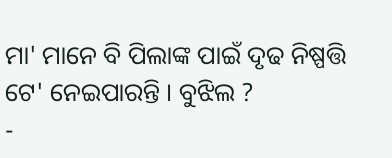ମା' ମାନେ ବି ପିଲାଙ୍କ ପାଇଁ ଦୃଢ ନିଷ୍ପତ୍ତି ଟେ' ନେଇପାରନ୍ତି । ବୁଝିଲ ?
-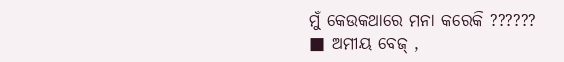ମୁଁ କେଉକଥାରେ ମନା କରେକି ??????
■ ଅମୀୟ ବେଜ୍ ,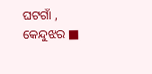ଘଟଗାଁ , କେନ୍ଦୁଝର ■